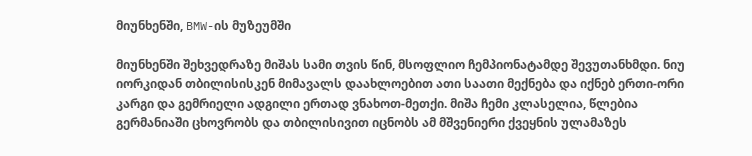მიუნხენში, BMW-ის მუზეუმში

მიუნხენში შეხვედრაზე მიშას სამი თვის წინ, მსოფლიო ჩემპიონატამდე შევუთანხმდი. ნიუ იორკიდან თბილისისკენ მიმავალს დაახლოებით ათი საათი მექნება და იქნებ ერთი-ორი კარგი და გემრიელი ადგილი ერთად ვნახოთ-მეთქი. მიშა ჩემი კლასელია, წლებია გერმანიაში ცხოვრობს და თბილისივით იცნობს ამ მშვენიერი ქვეყნის ულამაზეს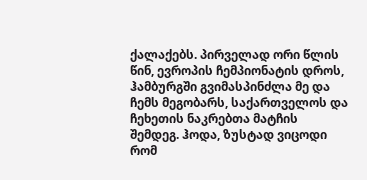ქალაქებს. პირველად ორი წლის წინ, ევროპის ჩემპიონატის დროს, ჰამბურგში გვიმასპინძლა მე და ჩემს მეგობარს, საქართველოს და ჩეხეთის ნაკრებთა მატჩის შემდეგ. ჰოდა, ზუსტად ვიცოდი რომ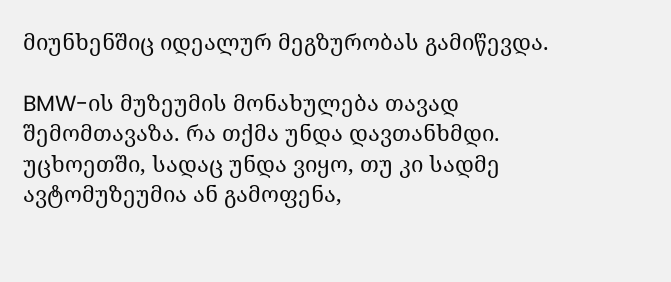მიუნხენშიც იდეალურ მეგზურობას გამიწევდა.

BMW-ის მუზეუმის მონახულება თავად შემომთავაზა. რა თქმა უნდა დავთანხმდი. უცხოეთში, სადაც უნდა ვიყო, თუ კი სადმე ავტომუზეუმია ან გამოფენა,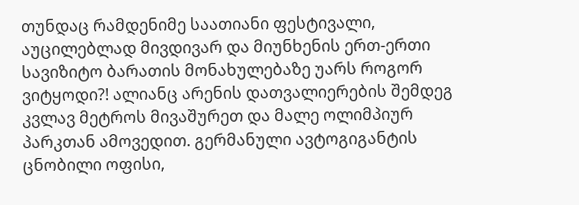თუნდაც რამდენიმე საათიანი ფესტივალი, აუცილებლად მივდივარ და მიუნხენის ერთ-ერთი სავიზიტო ბარათის მონახულებაზე უარს როგორ ვიტყოდი?! ალიანც არენის დათვალიერების შემდეგ კვლავ მეტროს მივაშურეთ და მალე ოლიმპიურ პარკთან ამოვედით. გერმანული ავტოგიგანტის ცნობილი ოფისი,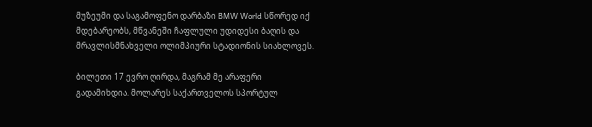მუზეუმი და საგამოფენო დარბაზი BMW World სწორედ იქ მდებარეობს, მწვანეში ჩაფლული უდიდესი ბაღის და მრავლისმნახველი ოლიმპიური სტადიონის სიახლოვეს.

ბილეთი 17 ევრო ღირდა, მაგრამ მე არაფერი გადამიხდია. მოლარეს საქართველოს სპორტულ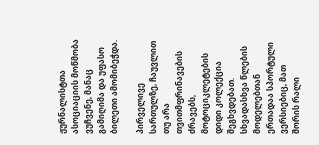ჟურნალისტთა ასოციაციის მოწმობა ვუჩვენე, მანაც გამიღიმა და უფასო ბილეთი ამომიბეჭდა.

პირველივე სართულზე, ჩაუვლით თუ არა თვითმფრინავების ძრავებს, მოტოციკლეტების დიდი კოლექცია შეგხვდებათ. სხვადასხვა წლების მოდელებთან ერთადაა სპორტული ვერსიებიც, მათ შორის რალი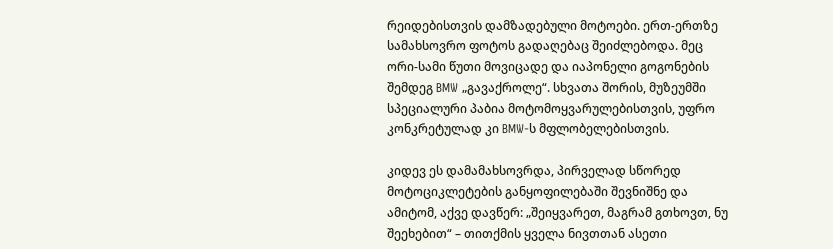რეიდებისთვის დამზადებული მოტოები. ერთ-ერთზე სამახსოვრო ფოტოს გადაღებაც შეიძლებოდა. მეც ორი-სამი წუთი მოვიცადე და იაპონელი გოგონების შემდეგ BMW „გავაქროლე“. სხვათა შორის, მუზეუმში სპეციალური პაბია მოტომოყვარულებისთვის, უფრო კონკრეტულად კი BMW-ს მფლობელებისთვის.

კიდევ ეს დამამახსოვრდა, პირველად სწორედ მოტოციკლეტების განყოფილებაში შევნიშნე და ამიტომ, აქვე დავწერ: „შეიყვარეთ, მაგრამ გთხოვთ, ნუ შეეხებით“ – თითქმის ყველა ნივთთან ასეთი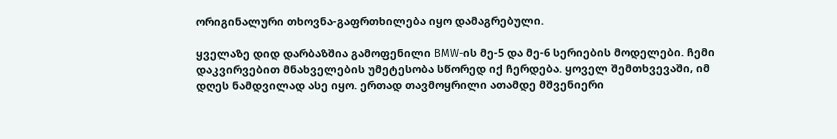ორიგინალური თხოვნა-გაფრთხილება იყო დამაგრებული.

ყველაზე დიდ დარბაზშია გამოფენილი BMW-ის მე-5 და მე-6 სერიების მოდელები. ჩემი დაკვირვებით მნახველების უმეტესობა სწორედ იქ ჩერდება. ყოველ შემთხვევაში, იმ დღეს ნამდვილად ასე იყო. ერთად თავმოყრილი ათამდე მშვენიერი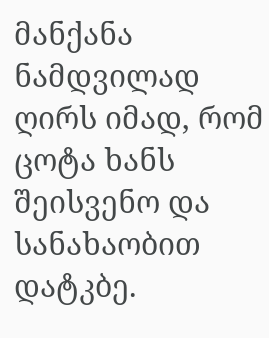მანქანა ნამდვილად ღირს იმად, რომ ცოტა ხანს შეისვენო და სანახაობით დატკბე.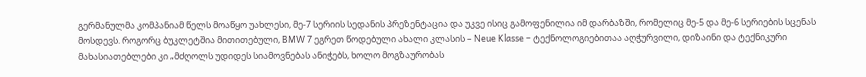გერმანულმა კომპანიამ წელს მოაწყო უახლესი, მე-7 სერიის სედანის პრეზენტაცია და უკვე ისიც გამოფენილია იმ დარბაზში, რომელიც მე-5 და მე-6 სერიების სცენას მოსდევს. როგორც ბუკლეტშია მითითებული, BMW 7 ეგრეთ წოდებული ახალი კლასის – Neue Klasse – ტექნოლოგიებითაა აღჭურვილი, დიზაინი და ტექნიკური მახასიათებლები კი „მძღოლს უდიდეს სიამოვნებას ანიჭებს, ხოლო მოგზაურობას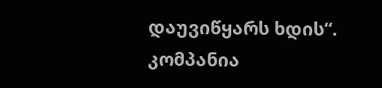დაუვიწყარს ხდის“. კომპანია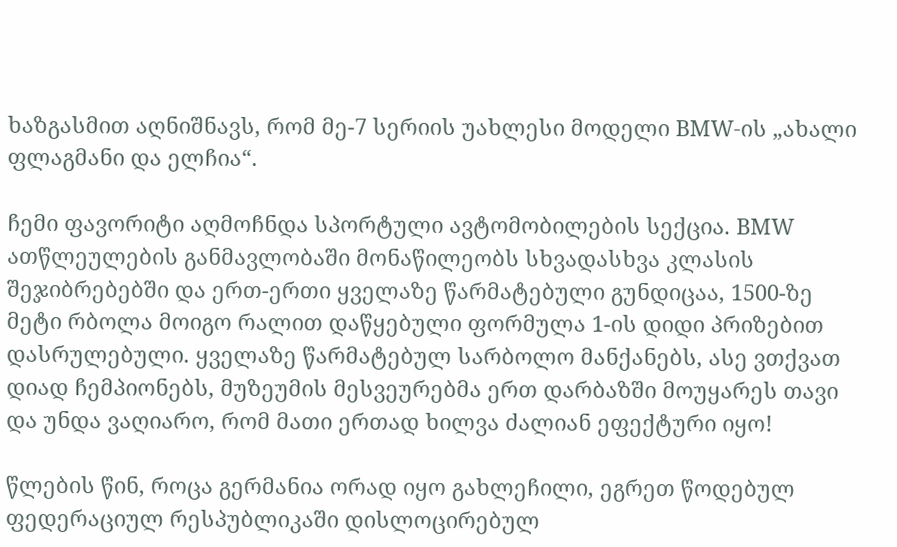ხაზგასმით აღნიშნავს, რომ მე-7 სერიის უახლესი მოდელი BMW-ის „ახალი ფლაგმანი და ელჩია“.

ჩემი ფავორიტი აღმოჩნდა სპორტული ავტომობილების სექცია. BMW ათწლეულების განმავლობაში მონაწილეობს სხვადასხვა კლასის შეჯიბრებებში და ერთ-ერთი ყველაზე წარმატებული გუნდიცაა, 1500-ზე მეტი რბოლა მოიგო რალით დაწყებული ფორმულა 1-ის დიდი პრიზებით დასრულებული. ყველაზე წარმატებულ სარბოლო მანქანებს, ასე ვთქვათ დიად ჩემპიონებს, მუზეუმის მესვეურებმა ერთ დარბაზში მოუყარეს თავი და უნდა ვაღიარო, რომ მათი ერთად ხილვა ძალიან ეფექტური იყო!

წლების წინ, როცა გერმანია ორად იყო გახლეჩილი, ეგრეთ წოდებულ ფედერაციულ რესპუბლიკაში დისლოცირებულ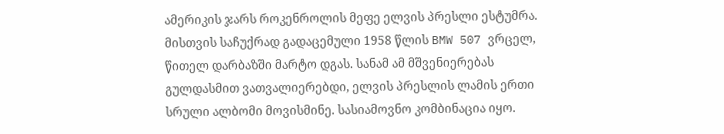ამერიკის ჯარს როკენროლის მეფე ელვის პრესლი ესტუმრა. მისთვის საჩუქრად გადაცემული 1958 წლის BMW 507 ვრცელ, წითელ დარბაზში მარტო დგას. სანამ ამ მშვენიერებას გულდასმით ვათვალიერებდი, ელვის პრესლის ლამის ერთი სრული ალბომი მოვისმინე. სასიამოვნო კომბინაცია იყო.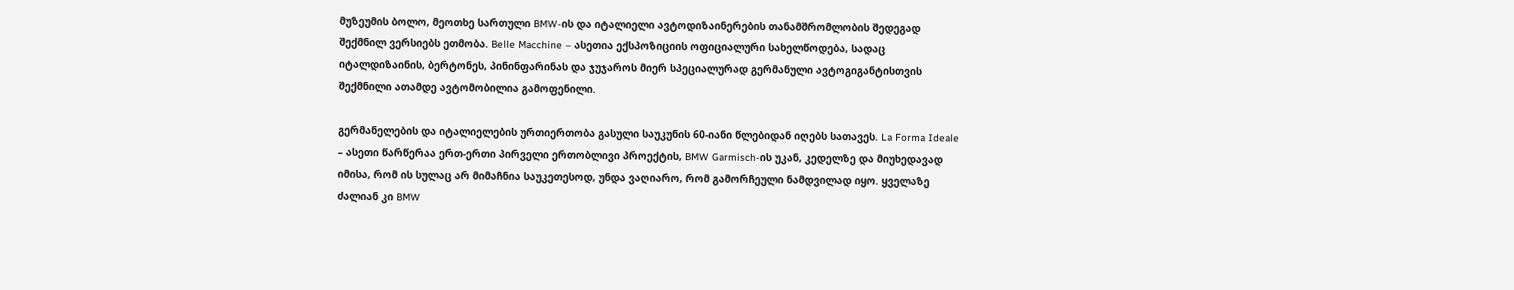მუზეუმის ბოლო, მეოთხე სართული BMW-ის და იტალიელი ავტოდიზაინერების თანამშრომლობის შედეგად შექმნილ ვერსიებს ეთმობა. Belle Macchine – ასეთია ექსპოზიციის ოფიციალური სახელწოდება, სადაც იტალდიზაინის, ბერტონეს, პინინფარინას და ჯუჯაროს მიერ სპეციალურად გერმანული ავტოგიგანტისთვის შექმნილი ათამდე ავტომობილია გამოფენილი.

გერმანელების და იტალიელების ურთიერთობა გასული საუკუნის 60-იანი წლებიდან იღებს სათავეს. La Forma Ideale – ასეთი წარწერაა ერთ-ერთი პირველი ერთობლივი პროექტის, BMW Garmisch-ის უკან, კედელზე და მიუხედავად იმისა, რომ ის სულაც არ მიმაჩნია საუკეთესოდ, უნდა ვაღიარო, რომ გამორჩეული ნამდვილად იყო. ყველაზე ძალიან კი BMW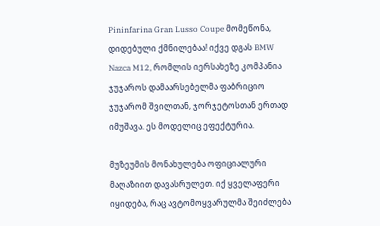Pininfarina Gran Lusso Coupe მომეწონა, დიდებული ქმნილებაა! იქვე დგას BMW Nazca M12, რომლის იერსახეზე კომპანია ჯუჯაროს დამაარსებელმა ფაბრიციო ჯუჯარომ შვილთან, ჯორჯეტოსთან ერთად იმუშავა. ეს მოდელიც ეფექტურია.

მუზეუმის მონახულება ოფიციალური მაღაზიით დავასრულეთ. იქ ყველაფერი იყიდება, რაც ავტომოყვარულმა შეიძლება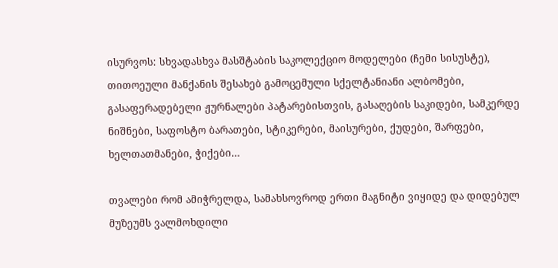ისურვოს: სხვადასხვა მასშტაბის საკოლექციო მოდელები (ჩემი სისუსტე), თითოეული მანქანის შესახებ გამოცემული სქელტანიანი ალბომები, გასაფერადებელი ჟურნალები პატარებისთვის, გასაღების საკიდები, სამკერდე ნიშნები, საფოსტო ბარათები, სტიკერები, მაისურები, ქუდები, შარფები, ხელთათმანები, ჭიქები…

თვალები რომ ამიჭრელდა, სამახსოვროდ ერთი მაგნიტი ვიყიდე და დიდებულ მუზეუმს ვალმოხდილი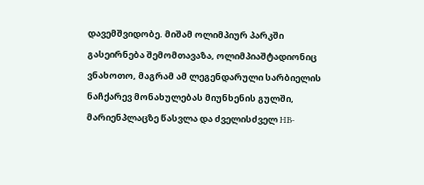დავემშვიდობე. მიშამ ოლიმპიურ პარკში გასეირნება შემომთავაზა, ოლიმპიაშტადიონიც ვნახოთო, მაგრამ ამ ლეგენდარული სარბიელის ნაჩქარევ მონახულებას მიუნხენის გულში, მარიენპლაცზე წასვლა და ძველისძველ HB-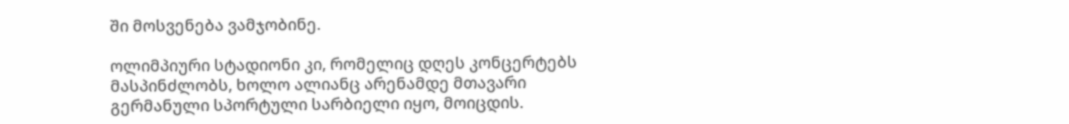ში მოსვენება ვამჯობინე.

ოლიმპიური სტადიონი კი, რომელიც დღეს კონცერტებს მასპინძლობს, ხოლო ალიანც არენამდე მთავარი გერმანული სპორტული სარბიელი იყო, მოიცდის.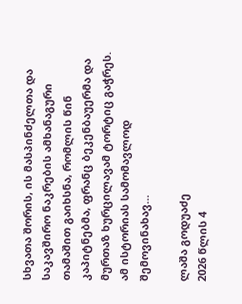სხვათა შორის, ის მასპინძელთა და საკავშირო ნაკრების ამხანაგური თამაშით გაიხსნა, რომლის წინ კაპიტნებმა, ფრანც ბეკენბაუერმა და მურთაზ ხურცილავამ ტორტიც გაჭრეს. ამ ისტორიას სამომავლოდ შემოვინახავ…

ლაშა გოდუაძე
2026 წლის 4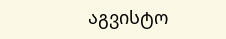აგვისტო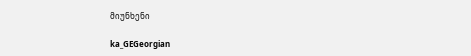მიუნხენი

ka_GEGeorgian